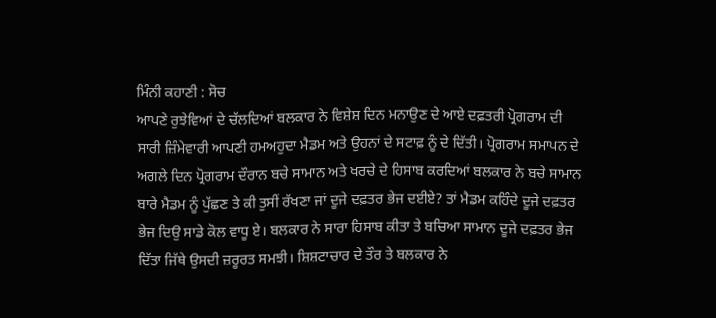ਮਿੰਨੀ ਕਹਾਣੀ : ਸੋਚ
ਆਪਣੇ ਰੁਝੇਵਿਆਂ ਦੇ ਚੱਲਦਿਆਂ ਬਲਕਾਰ ਨੇ ਵਿਸ਼ੇਸ਼ ਦਿਨ ਮਨਾਉਣ ਦੇ ਆਏ ਦਫ਼ਤਰੀ ਪ੍ਰੋਗਰਾਮ ਦੀ ਸਾਰੀ ਜ਼ਿੰਮੇਵਾਰੀ ਆਪਣੀ ਹਮਅਹੁਦਾ ਮੈਡਮ ਅਤੇ ਉਹਨਾਂ ਦੇ ਸਟਾਫ਼ ਨੂੰ ਦੇ ਦਿੱਤੀ। ਪ੍ਰੋਗਰਾਮ ਸਮਾਪਨ ਦੇ ਅਗਲੇ ਦਿਨ ਪ੍ਰੋਗਰਾਮ ਦੌਰਾਨ ਬਚੇ ਸਾਮਾਨ ਅਤੇ ਖਰਚੇ ਦੇ ਹਿਸਾਬ ਕਰਦਿਆਂ ਬਲਕਾਰ ਨੇ ਬਚੇ ਸਾਮਾਨ ਬਾਰੇ ਮੈਡਮ ਨੂੰ ਪੁੱਛਣ ਤੇ ਕੀ ਤੁਸੀਂ ਰੱਖਣਾ ਜਾਂ ਦੂਜੇ ਦਫ਼ਤਰ ਭੇਜ ਦਈਏ? ਤਾਂ ਮੈਡਮ ਕਹਿੰਦੇ ਦੂਜੇ ਦਫ਼ਤਰ ਭੇਜ ਦਿਉ ਸਾਡੇ ਕੋਲ ਵਾਧੂ ਏ। ਬਲਕਾਰ ਨੇ ਸਾਰਾ ਹਿਸਾਬ ਕੀਤਾ ਤੇ ਬਚਿਆ ਸਾਮਾਨ ਦੂਜੇ ਦਫ਼ਤਰ ਭੇਜ ਦਿੱਤਾ ਜਿੱਥੇ ਉਸਦੀ ਜ਼ਰੂਰਤ ਸਮਝੀ। ਸ਼ਿਸ਼ਟਾਚਾਰ ਦੇ ਤੌਰ ਤੇ ਬਲਕਾਰ ਨੇ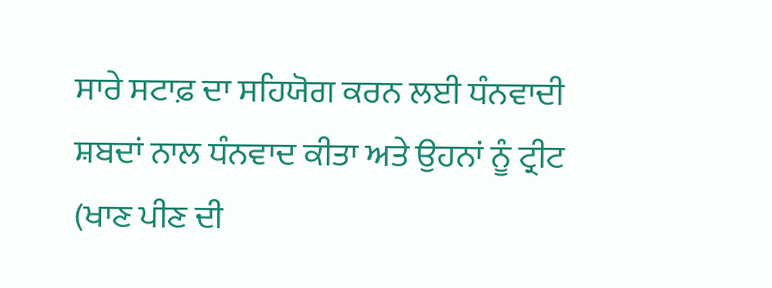ਸਾਰੇ ਸਟਾਫ਼ ਦਾ ਸਹਿਯੋਗ ਕਰਨ ਲਈ ਧੰਨਵਾਦੀ ਸ਼ਬਦਾਂ ਨਾਲ ਧੰਨਵਾਦ ਕੀਤਾ ਅਤੇ ਉਹਨਾਂ ਨੂੰ ਟ੍ਰੀਟ (ਖਾਣ ਪੀਣ ਦੀ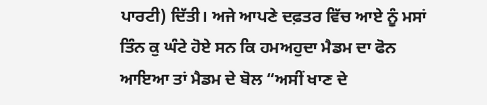ਪਾਰਟੀ) ਦਿੱਤੀ। ਅਜੇ ਆਪਣੇ ਦਫ਼ਤਰ ਵਿੱਚ ਆਏ ਨੂੰ ਮਸਾਂ ਤਿੰਨ ਕੁ ਘੰਟੇ ਹੋਏ ਸਨ ਕਿ ਹਮਅਹੁਦਾ ਮੈਡਮ ਦਾ ਫੋਨ ਆਇਆ ਤਾਂ ਮੈਡਮ ਦੇ ਬੋਲ “ਅਸੀਂ ਖਾਣ ਦੇ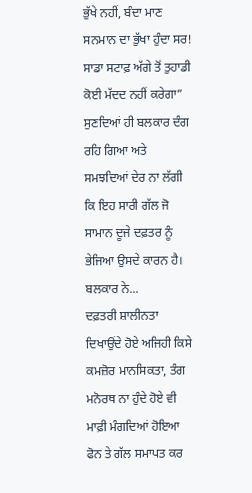ਭੁੱਖੇ ਨਹੀਂ, ਬੰਦਾ ਮਾਣ ਸਨਮਾਨ ਦਾ ਭੁੱਖਾ ਹੁੰਦਾ ਸਰ! ਸਾਡਾ ਸਟਾਫ਼ ਅੱਗੇ ਤੋਂ ਤੁਹਾਡੀ ਕੋਈ ਮੱਦਦ ਨਹੀਂ ਕਰੇਗਾ” ਸੁਣਦਿਆਂ ਹੀ ਬਲਕਾਰ ਦੰਗ ਰਹਿ ਗਿਆ ਅਤੇ ਸਮਝਦਿਆਂ ਦੇਰ ਨਾ ਲੱਗੀ ਕਿ ਇਹ ਸਾਰੀ ਗੱਲ ਜੋ ਸਾਮਾਨ ਦੂਜੇ ਦਫ਼ਤਰ ਨੂੰ ਭੇਜਿਆ ਉਸਦੇ ਕਾਰਨ ਹੈ। ਬਲਕਾਰ ਨੇ...
ਦਫ਼ਤਰੀ ਸ਼ਾਲੀਨਤਾ ਦਿਖਾਉਂਦੇ ਹੋਏ ਅਜਿਹੀ ਕਿਸੇ ਕਮਜ਼ੋਰ ਮਾਨਸਿਕਤਾ, ਤੰਗ ਮਨੋਰਥ ਨਾ ਹੁੰਦੇ ਹੋਏ ਵੀ ਮਾਫ਼ੀ ਮੰਗਦਿਆਂ ਹੋਇਆ ਫੋਨ ਤੇ ਗੱਲ ਸਮਾਪਤ ਕਰ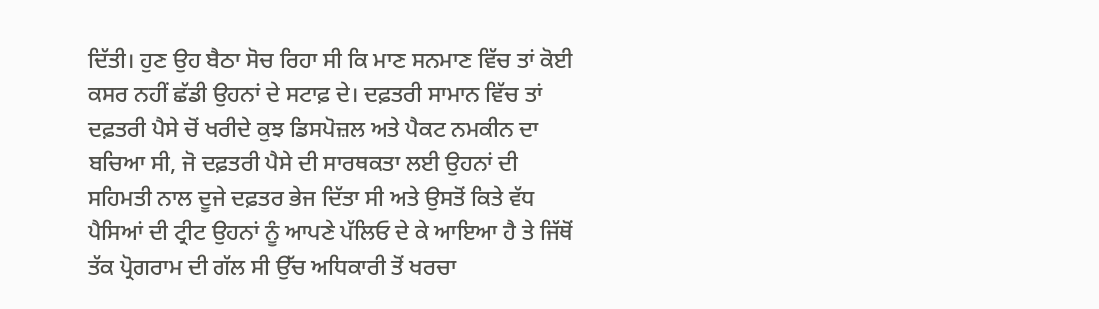ਦਿੱਤੀ। ਹੁਣ ਉਹ ਬੈਠਾ ਸੋਚ ਰਿਹਾ ਸੀ ਕਿ ਮਾਣ ਸਨਮਾਣ ਵਿੱਚ ਤਾਂ ਕੋਈ ਕਸਰ ਨਹੀਂ ਛੱਡੀ ਉਹਨਾਂ ਦੇ ਸਟਾਫ਼ ਦੇ। ਦਫ਼ਤਰੀ ਸਾਮਾਨ ਵਿੱਚ ਤਾਂ ਦਫ਼ਤਰੀ ਪੈਸੇ ਚੋਂ ਖਰੀਦੇ ਕੁਝ ਡਿਸਪੋਜ਼ਲ ਅਤੇ ਪੈਕਟ ਨਮਕੀਨ ਦਾ ਬਚਿਆ ਸੀ, ਜੋ ਦਫ਼ਤਰੀ ਪੈਸੇ ਦੀ ਸਾਰਥਕਤਾ ਲਈ ਉਹਨਾਂ ਦੀ ਸਹਿਮਤੀ ਨਾਲ ਦੂਜੇ ਦਫ਼ਤਰ ਭੇਜ ਦਿੱਤਾ ਸੀ ਅਤੇ ਉਸਤੋਂ ਕਿਤੇ ਵੱਧ ਪੈਸਿਆਂ ਦੀ ਟ੍ਰੀਟ ਉਹਨਾਂ ਨੂੰ ਆਪਣੇ ਪੱਲਿਓ ਦੇ ਕੇ ਆਇਆ ਹੈ ਤੇ ਜਿੱਥੋਂ ਤੱਕ ਪ੍ਰੋਗਰਾਮ ਦੀ ਗੱਲ ਸੀ ਉੱਚ ਅਧਿਕਾਰੀ ਤੋਂ ਖਰਚਾ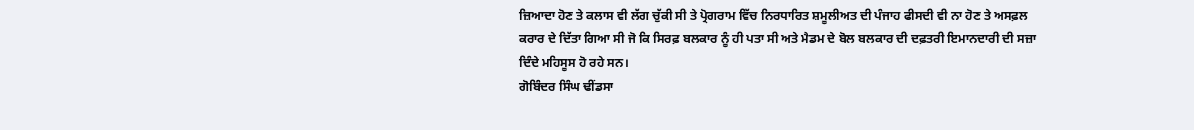ਜ਼ਿਆਦਾ ਹੋਣ ਤੇ ਕਲਾਸ ਵੀ ਲੱਗ ਚੁੱਕੀ ਸੀ ਤੇ ਪ੍ਰੋਗਰਾਮ ਵਿੱਚ ਨਿਰਧਾਰਿਤ ਸ਼ਮੂਲੀਅਤ ਦੀ ਪੰਜਾਹ ਫੀਸਦੀ ਵੀ ਨਾ ਹੋਣ ਤੇ ਅਸਫ਼ਲ ਕਰਾਰ ਦੇ ਦਿੱਤਾ ਗਿਆ ਸੀ ਜੋ ਕਿ ਸਿਰਫ਼ ਬਲਕਾਰ ਨੂੰ ਹੀ ਪਤਾ ਸੀ ਅਤੇ ਮੈਡਮ ਦੇ ਬੋਲ ਬਲਕਾਰ ਦੀ ਦਫ਼ਤਰੀ ਇਮਾਨਦਾਰੀ ਦੀ ਸਜ਼ਾ ਦਿੰਦੇ ਮਹਿਸੂਸ ਹੋ ਰਹੇ ਸਨ।
ਗੋਬਿੰਦਰ ਸਿੰਘ ਢੀਂਡਸਾ